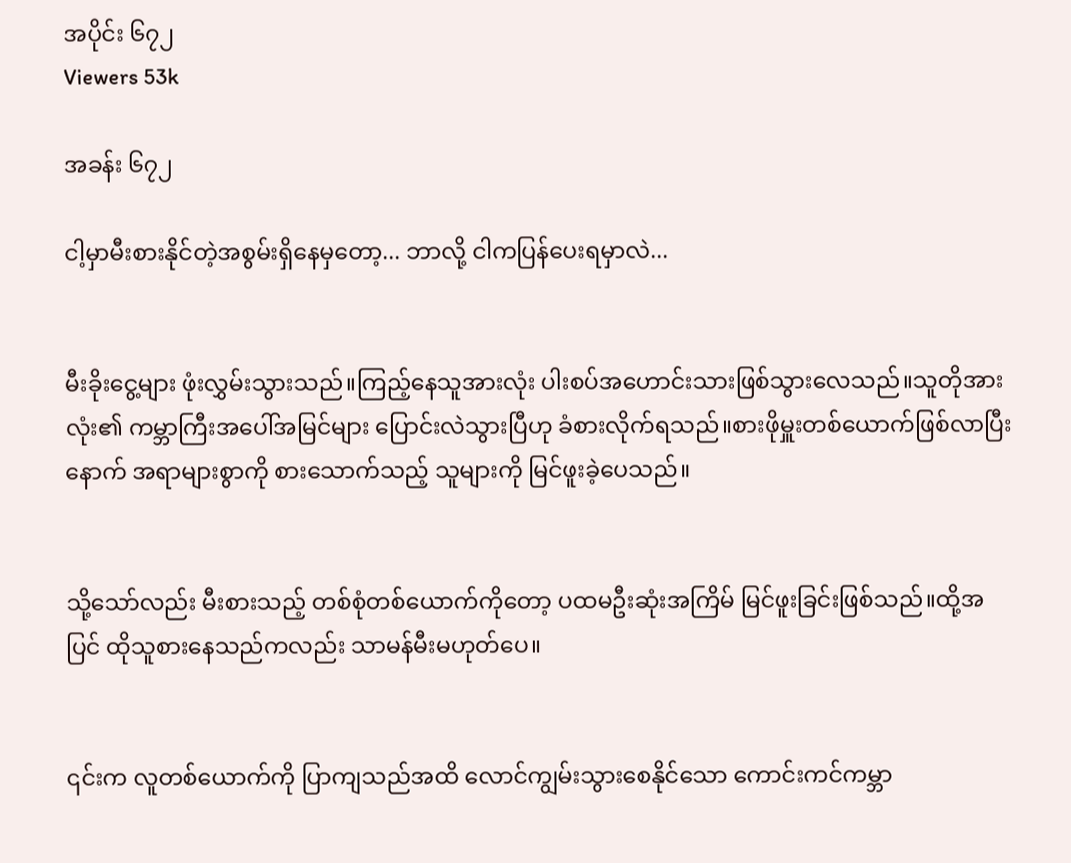အပိုင်း ၆၇၂
Viewers 53k

အခန်း ၆၇၂

ငါ့မှာမီးစားနိုင်တဲ့အစွမ်းရှိနေမှတော့... ဘာလို့ ငါကပြန်ပေးရမှာလဲ...


မီးခိုးငွေ့များ ဖုံးလွှမ်းသွားသည်။ကြည့်နေသူအားလုံး ပါးစပ်အဟောင်းသားဖြစ်သွားလေသည်။သူတိုအားလုံး၏ ကမ္ဘာကြီးအပေါ်အမြင်များ ပြောင်းလဲသွားပြီဟု ခံစားလိုက်ရသည်။စားဖိုမှူးတစ်ယောက်ဖြစ်လာပြီးနောက် အရာများစွာကို စားသောက်သည့် သူများကို မြင်ဖူးခဲ့ပေသည်။


သို့သော်လည်း မီးစားသည့် တစ်စုံတစ်ယောက်ကိုတော့ ပထမဦးဆုံးအကြိမ် မြင်ဖူးခြင်းဖြစ်သည်။ထို့အပြင် ထိုသူစားနေသည်ကလည်း သာမန်မီးမဟုတ်ပေ။


၎င်းက လူတစ်ယောက်ကို ပြာကျသည်အထိ လောင်ကျွမ်းသွားစေနိုင်သော ကောင်းကင်ကမ္ဘာ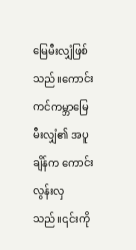မြေမီးလျှံဖြစ်သည်။ကောင်းကင်ကမ္ဘာမြေမီးလျှံ၏ အပူချိန်က ကောင်းလွန်းလှသည်။၎င်းကို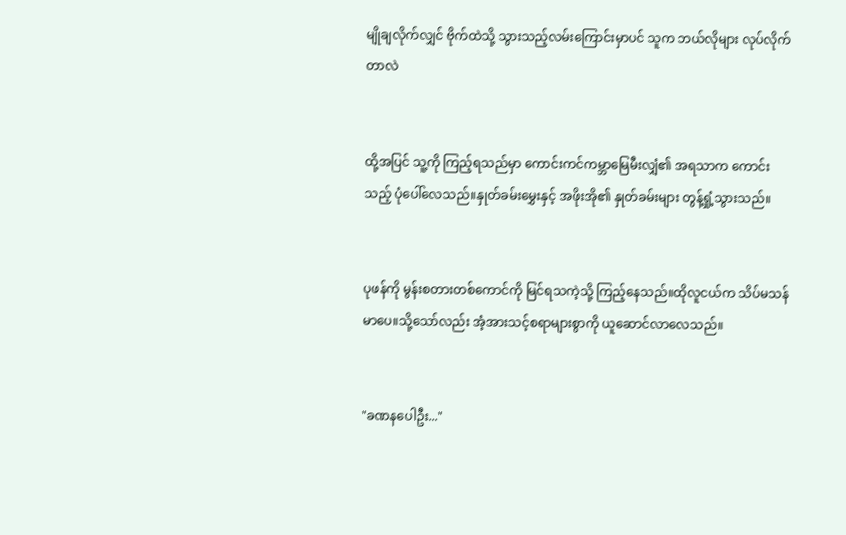မျိုချလိုက်လျှင် ဗိုက်ထဲသို့ သွားသည့်လမ်းကြောင်းမှာပင် သူက ဘယ်လိုများ လုပ်လိုက်တာလဲ


ထို့အပြင် သူ့ကို ကြည့်ရသည်မှာ ကောင်းကင်ကမ္ဘာမြေမီးလျှံ၏ အရသာက ကောင်းသည့် ပုံပေါ်လေသည်။နှုတ်ခမ်းမွှေးနှင့် အဖိုးအို၏ နှုတ်ခမ်းများ တွန့်ရှုံ့သွားသည်။


ပုဖန်ကို မွန်းစတားတစ်ကောင်ကို မြင်ရသကဲ့သို့ ကြည့်နေသည်။ထိုလူငယ်က သိပ်မသန်မာပေ။သို့သော်လည်း အံ့အားသင့်စရာများစွာကို ယူဆောင်လာလေသည်။


"ခဏနပေါဦး..."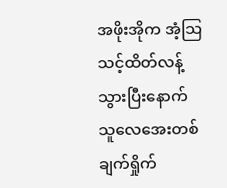အဖိုးအိုက အံ့သြသင့်ထိတ်လန့်သွားပြီးနောက် သူလေအေးတစ်ချက်ရှိုက်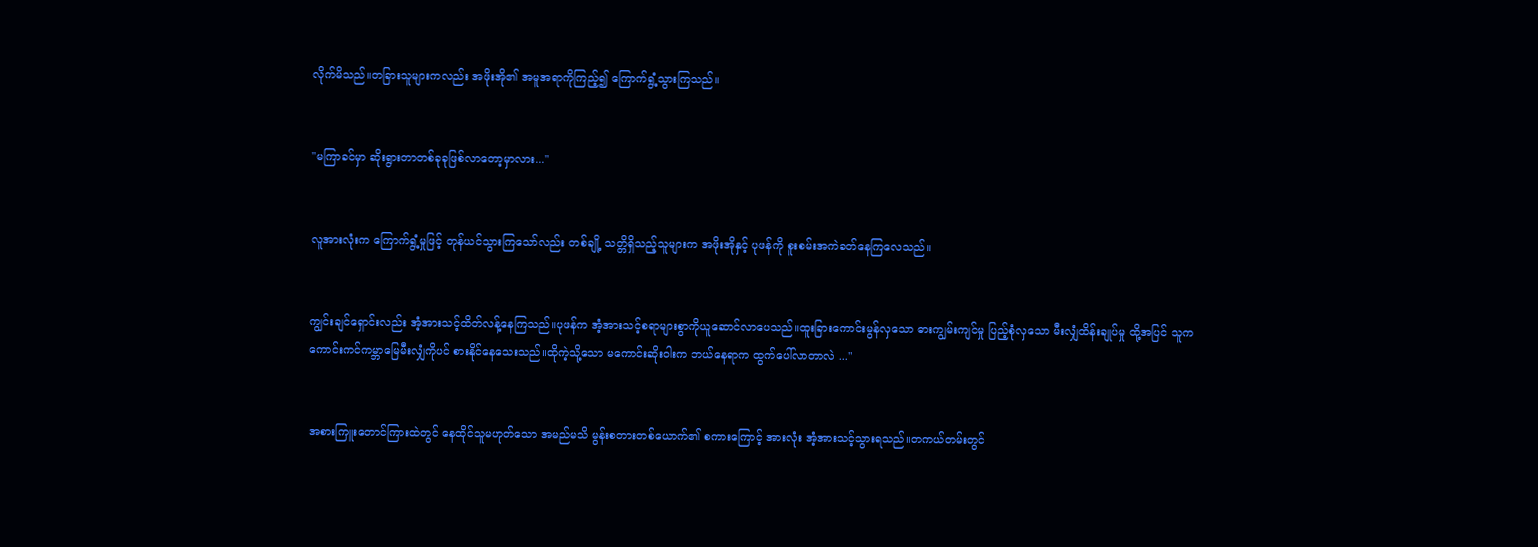လိုက်မိသည်။တခြားသူများကလည်း အဖိုးအို၏ အမူအရာကိုကြည့်၍ ကြောက်ရွံ့သွားကြသည်။


"မကြာခင်မှာ ဆိုးရွားတာတစ်ခုခုဖြစ်လာတော့မှာလား..."


လူအားလုံးက ကြောက်ရွံ့မှုဖြင့် တုန်ယင်သွားကြသော်လည်း တစ်ချို့ သတ္တိရှိသည့်သူများက အဖိုးအိုနှင့် ပုဖန်ကို စူးစမ်းအကဲခတ်နေကြလေသည်။


ကျွင်းချင်ရှောင်းလည်း အံ့အားသင့်ထိတ်လန့်နေကြသည်။ပုဖန်က အံ့အားသင့်စရာများစွာကိုယူဆောင်လာပေသည်။ထူးခြားကောင်းမွန်လှသော ဓားကျွမ်းကျင်မှု ပြည့်စုံလှသော မီးလျှံထိန်းချုပ်မှု ထို့အပြင် သူက ကောင်းကင်ကမ္ဘာမြေမီးလျှံကိုပင် စားနိုင်နေသေးသည်။ထိုကဲ့သို့သော မကောင်းဆိုးဝါးက ဘယ်နေရာက ထွက်ပေါ်လာတာလဲ ..."


အစားကြူးတောင်ကြားထဲတွင် နေထိုင်သူမဟုတ်သော အမည်မသိ မွန်းစတားတစ်ယောက်၏ စကားကြောင့် အားလုံး အံ့အားသင့်သွားရသည်။တကယ်တမ်းတွင်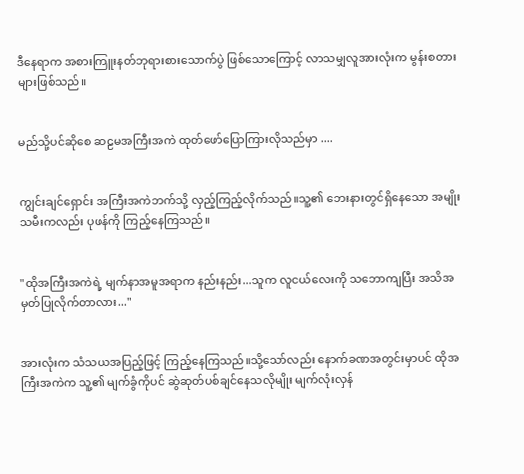ဒီနေရာက အစားကြူးနတ်ဘုရားစားသောက်ပွဲ ဖြစ်သောကြောင့် လာသမျှလူအားလုံးက မွန်းစတားများဖြစ်သည်။


မည်သို့ပင်ဆိုစေ ဆဠမအကြီးအကဲ ထုတ်ဖော်ပြောကြားလိုသည်မှာ ....


ကျွင်းချင်ရှောင်း အကြီးအကဲဘက်သို့ လှည့်ကြည့်လိုက်သည်။သူ့၏ ဘေးနားတွင်ရှိနေသော အမျိုးသမီးကလည်း ပုဖန်ကို ကြည့်နေကြသည်။


"ထိုအကြီးအကဲရဲ့ မျက်နာအမူအရာက နည်းနည်း...သူက လူငယ်လေးကို သဘောကျပြီး အသိအမှတ်ပြုလိုက်တာလား..."


အားလုံးက သံသယအပြည့်ဖြင့် ကြည့်နေကြသည်။သို့သော်လည်း နောက်ခဏအတွင်းမှာပင် ထိုအကြီးအကဲက သူ့၏ မျက်ခွံကိုပင် ဆွဲဆုတ်ပစ်ချင်နေသလိုမျိုး မျက်လုံးလှန်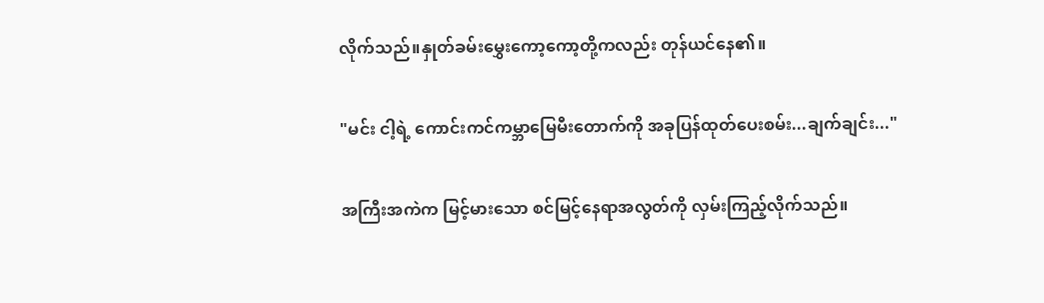လိုက်သည်။နှုတ်ခမ်းမွှေးကော့ကော့တို့ကလည်း တုန်ယင်နေ၏။


"မင်း ငါ့ရဲ့ ကောင်းကင်ကမ္ဘာမြေမီးတောက်ကို အခုပြန်ထုတ်ပေးစမ်း...ချက်ချင်း..."


အကြီးအကဲက မြင့်မားသော စင်မြင့်နေရာအလွတ်ကို လှမ်းကြည့်လိုက်သည်။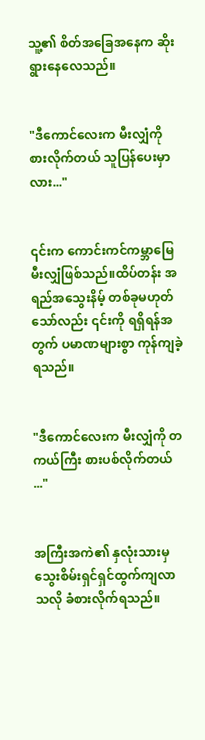သူ့၏ စိတ်အခြေအနေက ဆိုးရွားနေလေသည်။


"ဒီကောင်လေးက မီးလျှံကို စားလိုက်တယ် သူပြန်ပေးမှာလား..."


၎င်းက ကောင်းကင်ကမ္ဘာမြေမီးလျှံဖြစ်သည်။ထိပ်တန်း အရည်အသွေးနိမ့် တစ်ခုမဟုတ်သော်လည်း ၎င်းကို ရရှိရန်အတွက် ပမာဏများစွာ ကုန်ကျခဲ့ရသည်။


"ဒီကောင်လေးက မီးလျှံကို တကယ်ကြီး စားပစ်လိုက်တယ် ..."


အကြီးအကဲ၏ နှလုံးသားမှ သွေးစိမ်းရှင်ရှင်ထွက်ကျလာသလို ခံစားလိုက်ရသည်။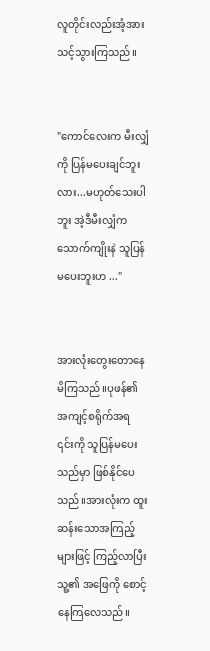လူတိုင်းလည်းအံ့အားသင့်သွားကြသည်။


"ကောင်လေးက မီးလျှံကို ပြန်မပေးချင်ဘူးလား...မဟုတ်သေးပါဘူး အဲ့ဒီမီးလျှံက သောက်ကျိုးနဲ သူပြန်မပေးဘူးဟ ..."


အားလုံးတွေးတောနေမိကြသည်။ပုဖန်၏ အကျင့်စရိုက်အရ ၎င်းကို သူပြန်မပေးသည်မှာ ဖြစ်နိုင်ပေသည်။အားလုံးက ထူးဆန်းသောအကြည့်များဖြင့် ကြည့်လာပြီး သူ့၏ အဖြေကို စောင့်နေကြလေသည်။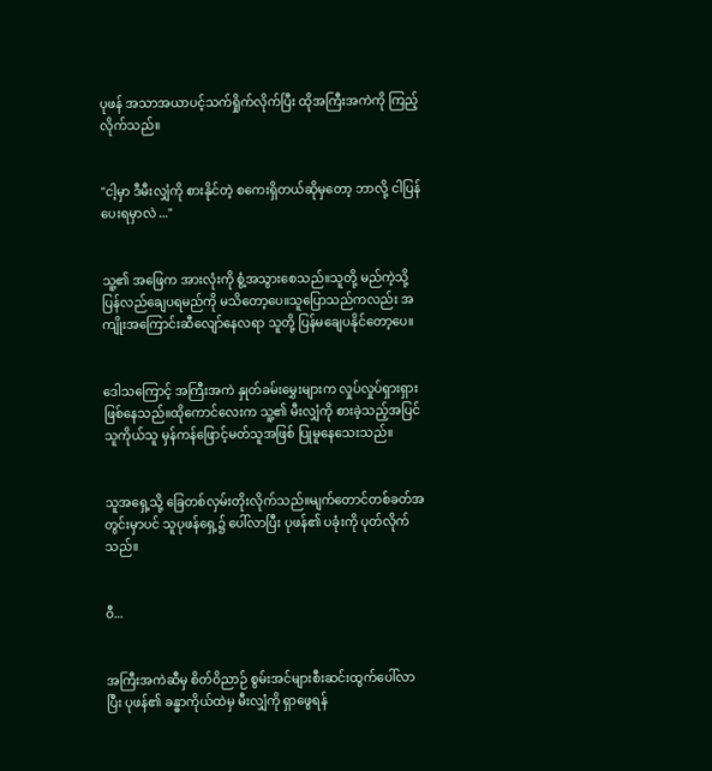ပုဖန် အသာအယာပင့်သက်ရှိုက်လိုက်ပြီး ထိုအကြီးအကဲကို ကြည့်လိုက်သည်။


"ငါ့မှာ ဒီမီးလျှံကို စားနိုင်တဲ့ စကေးရှိတယ်ဆိုမှတော့ ဘာလို့ ငါပြန်ပေးရမှာလဲ ..."


သူ့၏ အဖြေက အားလုံးကို စွံ့အသွားစေသည်။သူတို့ မည်ကဲ့သို့ ပြန်လည်ချေပရမည်ကို မသိတော့ပေ။သူပြောသည်ကလည်း အကျိုးအကြောင်းဆီလျော်နေလရာ သူတို့ ပြန်မချေပနိုင်တော့ပေ။


ဒေါသကြောင့် အကြီးအကဲ နှုတ်ခမ်းမွှေးများက လှုပ်လှုပ်ရှားရှားဖြစ်နေသည်။ထိုကောင်လေးက သူ့၏ မီးလျှံကို စားခဲ့သည့်အပြင် သူကိုယ်သူ မှန်ကန်ဖြောင့်မတ်သူအဖြစ် ပြုမူနေသေးသည်။


သူအရှေ့သို့ ခြေတစ်လှမ်းတိုးလိုက်သည်။မျက်တောင်တစ်ခတ်အတွင်းမှာပင် သူပုဖန်ရှေ့၌ ပေါ်လာပြီး ပုဖန်၏ ပခုံးကို ပုတ်လိုက်သည်။


ဝီ...


အကြီးအကဲဆီမှ စိတ်ဝိညာဉ် စွမ်းအင်များစီးဆင်းထွက်ပေါ်လာပြီး ပုဖန်၏ ခန္ဓာကိုယ်ထဲမှ မီးလျှံကို ရှာဖွေရန်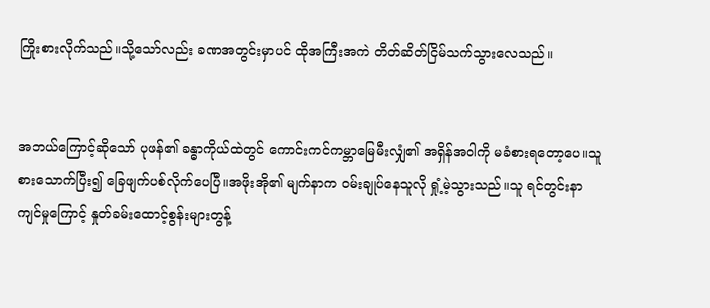ကြိုးစားလိုက်သည်။သို့သော်လည်း ခဏအတွင်းမှာပင် ထိုအကြီးအကဲ တိတ်ဆိတ်ငြိမ်သက်သွားလေသည်။


အဘယ်ကြောင့်ဆိုသော် ပုဖန်၏ ခန္ဓာကိုယ်ထဲတွင် ကောင်းကင်ကမ္ဘာမြေမီးလျှံ၏ အရှိန်အဝါကို မခံစားရတော့ပေ။သူ စားသောက်ပြီး၍ ခြေဖျက်ပစ်လိုက်ပေပြီ။အဖိုးအို၏ မျက်နာက ဝမ်းချုပ်နေသူလို ရှုံ့မဲ့သွားသည်။သူ ရင်တွင်းနာကျင်မှုကြောင့် နှုတ်ခမ်းထောင့်စွန်းများတွန့်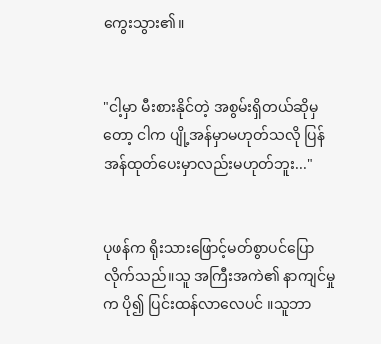ကွေးသွား၏။


"ငါ့မှာ မီးစားနိုင်တဲ့ အစွမ်းရှိတယ်ဆိုမှတော့ ငါက ပျို့အန်မှာမဟုတ်သလို ပြန်အန်ထုတ်ပေးမှာလည်းမဟုတ်ဘူး..."


ပုဖန်က ရိုးသားဖြောင့်မတ်စွာပင်ပြောလိုက်သည်။သူ အကြီးအကဲ၏ နာကျင်မှုက ပို၍ ပြင်းထန်လာလေပင် ။သူဘာ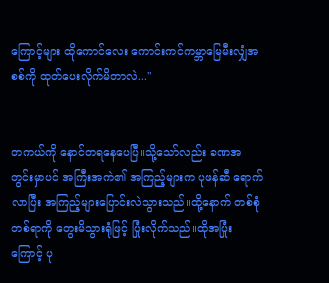ကြောင့်များ ထိုကောင်လေး ကောင်းကင်ကမ္ဘာမြေမီးလျှံအစစ်ကို ထုတ်ပေးလိုက်မိတာလဲ..."


တကယ်ကို နောင်တရနေပေပြီ။သို့သော်လည်း ခဏအတွင်းမှာပင် အကြီးအကဲ၏ အကြည့်များက ပုဖန်ဆီ ရောက်လာပြီး အကြည့်များပြောင်းလဲသွားသည်။ထို့နောက် တစ်စုံတစ်ရာကို တွေးမိသွားရုံဖြင့် ပြုံးလိုက်သည်။ထိုအပြုံးကြောင့် ပု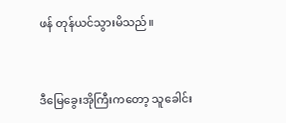ဖန် တုန်ယင်သွားမိသည်။


ဒီမြေခွေးအိုကြီးကတော့ သူခေါင်း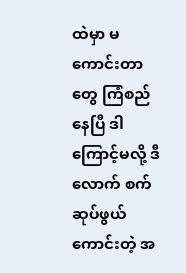ထဲမှာ မကောင်းတာတွေ ကြံစည်နေပြီ ဒါကြောင့်မလို့ ဒီလောက် စက်ဆုပ်ဖွယ်ကောင်းတဲ့ အ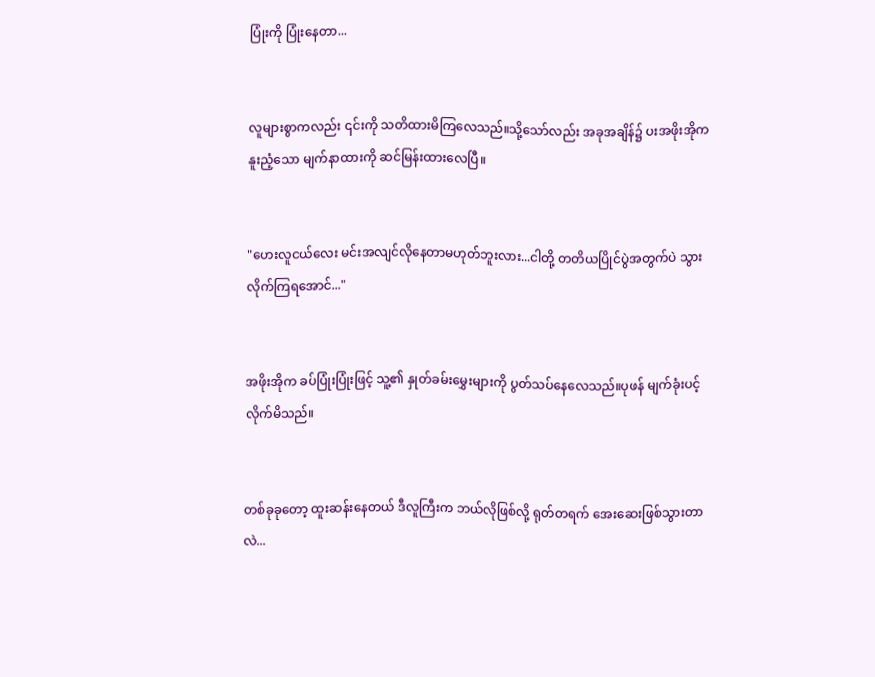ပြုံးကို ပြုံးနေတာ...


လူများစွာကလည်း ၎င်းကို သတိထားမိကြလေသည်။သို့သော်လည်း အခုအချိန်၌ ပးအဖိုးအိုက နူးညံ့သော မျက်နာထားကို ဆင်မြန်းထားလေပြီ။


"ဟေးလူငယ်လေး မင်းအလျင်လိုနေတာမဟုတ်ဘူးလား...ငါတို့ တတိယပြိုင်ပွဲအတွက်ပဲ သွားလိုက်ကြရအောင်..."


အဖိုးအိုက ခပ်ပြုံးပြုံးဖြင့် သူ့၏ နှုတ်ခမ်းမွှေးများကို ပွတ်သပ်နေလေသည်။ပုဖန် မျက်ခုံးပင့်လိုက်မိသည်။


တစ်ခုခုတော့ ထူးဆန်းနေတယ် ဒီလူကြီးက ဘယ်လိုဖြစ်လို့ ရုတ်တရက် အေးဆေးဖြစ်သွားတာလဲ...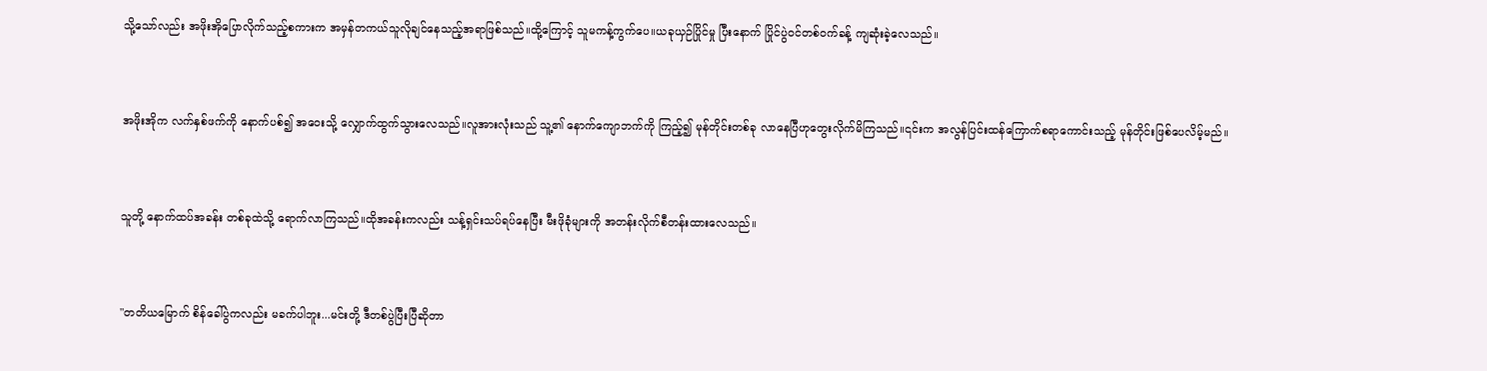သို့သော်လည်း အဖိုးအိုပြောလိုက်သည့်စကားက အမှန်တကယ်သူလိုချင်နေသည့်အရာဖြစ်သည်။ထို့ကြောင့် သူမကန့်ကွက်ပေ။ယခုယှဉ်ပြိုင်မှု ပြီးနောက် ပြိုင်ပွဲဝင်တစ်ဝက်ခန့် ကျဆုံးခဲ့လေသည်။


အဖိုးအိုက လက်နှစ်ဖက်ကို နောက်ပစ်၍ အဝေးသို့ လျှောက်ထွက်သွားလေသည်။လူအားလုံးသည် သူ့၏ နောက်ကျောဘက်ကို ကြည့်၍ မုန်တိုင်းတစ်ခု လာနေပြီဟုတွေးလိုက်မိကြသည်။၎င်းက အလွန်ပြင်းထန်ကြောက်စရာကောင်းသည့် မုန်တိုင်းဖြစ်ပေလိမ့်မည်။


သူတို့ နောက်ထပ်အခန်း တစ်ခုထဲသို့ ရောက်လာကြသည်။ထိုအခန်းကလည်း သန့်ရှင်းသပ်ရပ်နေပြီး မီးဖိုခုံများကို အတန်းလိုက်စီတန်းထားလေသည်။


"တတိယမြောက် စိန်ခေါ်ပွဲကလည်း မခက်ပါဘူး...မင်းတို့ ဒီတစ်ပွဲပြီးပြီဆိုတာ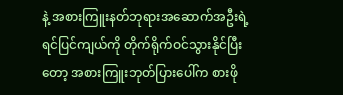နဲ့ အစားကြူးနတ်ဘုရားအဆောက်အဦးရဲ့ ရင်ပြင်ကျယ်ကို တိုက်ရိုက်ဝင်သွားနိုင်ပြီးတော့ အစားကြူးဘုတ်ပြားပေါ်က စားဖို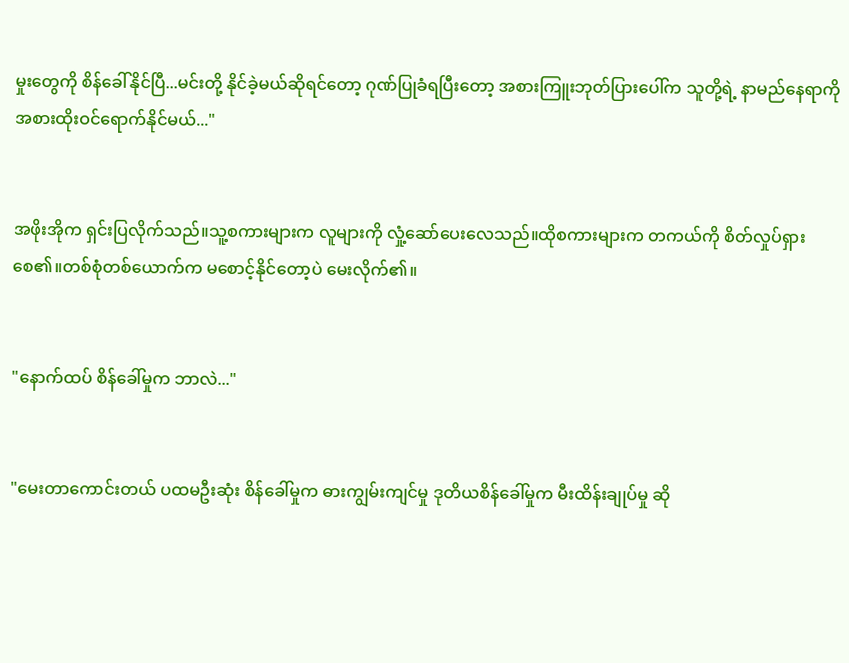မှုးတွေကို စိန်ခေါ်နိုင်ပြီ...မင်းတို့ နိုင်ခဲ့မယ်ဆိုရင်တော့ ဂုဏ်ပြုခံရပြီးတော့ အစားကြူးဘုတ်ပြားပေါ်က သူတို့ရဲ့ နာမည်နေရာကို အစားထိုးဝင်ရောက်နိုင်မယ်..."


အဖိုးအိုက ရှင်းပြလိုက်သည်။သူ့စကားများက လူများကို လှုံ့ဆော်ပေးလေသည်။ထိုစကားများက တကယ်ကို စိတ်လှုပ်ရှားစေ၏။တစ်စုံတစ်ယောက်က မစောင့်နိုင်တော့ပဲ မေးလိုက်၏။


"နောက်ထပ် စိန်ခေါ်မှုက ဘာလဲ..."


"မေးတာကောင်းတယ် ပထမဦးဆုံး စိန်ခေါ်မှုက ဓားကျွမ်းကျင်မှု ဒုတိယစိန်ခေါ်မှုက မီးထိန်းချုပ်မှု ဆို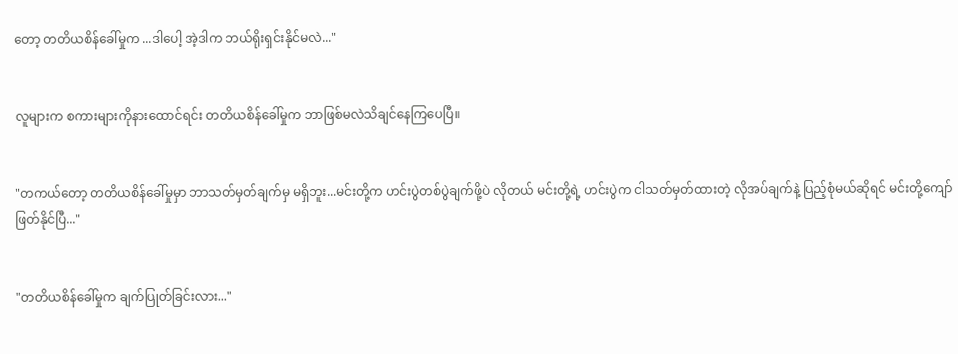တော့ တတိယစိန်ခေါ်မှုက ...ဒါပေါ့ အဲ့ဒါက ဘယ်ရိုးရှင်းနိုင်မလဲ..."


လူများက စကားများကိုနားထောင်ရင်း တတိယစိန်ခေါ်မှုက ဘာဖြစ်မလဲသိချင်နေကြပေပြီ။


"တကယ်တော့ တတိယစိန်ခေါ်မှုမှာ ဘာသတ်မှတ်ချက်မှ မရှိဘူး...မင်းတို့က ဟင်းပွဲတစ်ပွဲချက်ဖို့ပဲ လိုတယ် မင်းတို့ရဲ့ ဟင်းပွဲက ငါသတ်မှတ်ထားတဲ့ လိုအပ်ချက်နဲ့ ပြည့်စုံမယ်ဆိုရင် မင်းတို့ကျော်ဖြတ်နိုင်ပြီ..."


"တတိယစိန်ခေါ်မှုက ချက်ပြုတ်ခြင်းလား..."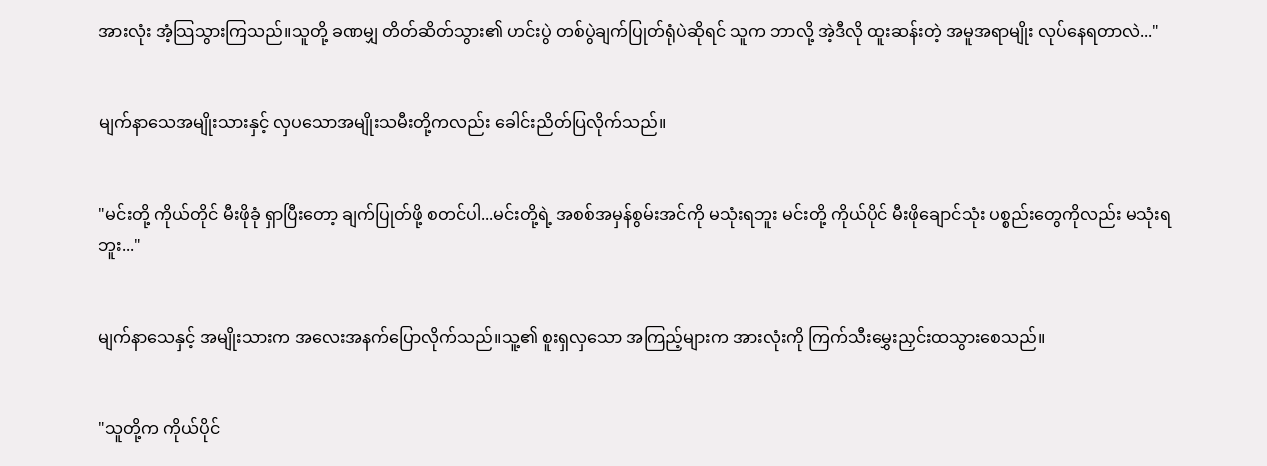အားလုံး အံ့သြသွားကြသည်။သူတို့ ခဏမျှ တိတ်ဆိတ်သွား၏ ဟင်းပွဲ တစ်ပွဲချက်ပြုတ်ရုံပဲဆိုရင် သူက ဘာလို့ အဲ့ဒီလို ထူးဆန်းတဲ့ အမူအရာမျိုး လုပ်နေရတာလဲ..."


မျက်နာသေအမျိုးသားနှင့် လှပသောအမျိုးသမီးတို့ကလည်း ခေါင်းညိတ်ပြလိုက်သည်။


"မင်းတို့ ကိုယ်တိုင် မီးဖိုခုံ ရှာပြီးတော့ ချက်ပြုတ်ဖို့ စတင်ပါ...မင်းတို့ရဲ့ အစစ်အမှန်စွမ်းအင်ကို မသုံးရဘူး မင်းတို့ ကိုယ်ပိုင် မီးဖိုချောင်သုံး ပစ္စည်းတွေကိုလည်း မသုံးရဘူး..."


မျက်နာသေနှင့် အမျိုးသားက အလေးအနက်ပြောလိုက်သည်။သူ့၏ စူးရှလှသော အကြည့်များက အားလုံးကို ကြက်သီးမွှေးညှင်းထသွားစေသည်။


"သူတို့က ကိုယ်ပိုင်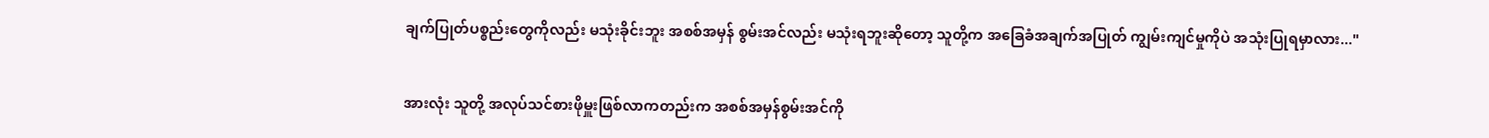ချက်ပြုတ်ပစ္စည်းတွေကိုလည်း မသုံးခိုင်းဘူး အစစ်အမှန် စွမ်းအင်လည်း မသုံးရဘူးဆိုတော့ သူတို့က အခြေခံအချက်အပြုတ် ကျွမ်းကျင်မှုကိုပဲ အသုံးပြုရမှာလား..."


အားလုံး သူတို့ အလုပ်သင်စားဖိုမှူးဖြစ်လာကတည်းက အစစ်အမှန်စွမ်းအင်ကို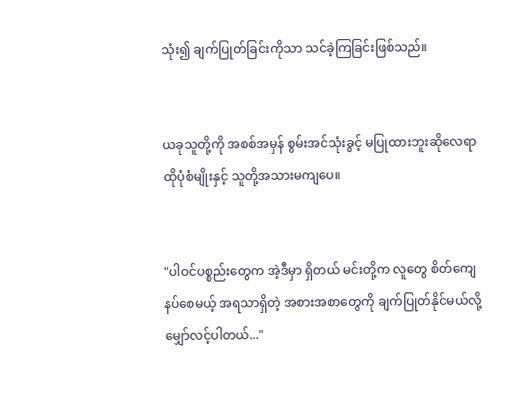သုံး၍ ချက်ပြုတ်ခြင်းကိုသာ သင်ခဲ့ကြခြင်းဖြစ်သည်။


ယခုသူတို့ကို အစစ်အမှန် စွမ်းအင်သုံးခွင့် မပြုထားဘူးဆိုလေရာ ထိုပုံစံမျိုးနှင့် သူတို့အသားမကျပေ။


"ပါဝင်ပစ္စည်းတွေက အဲ့ဒီမှာ ရှိတယ် မင်းတို့က လူတွေ စိတ်ကျေနပ်စေမယ့် အရသာရှိတဲ့ အစားအစာတွေကို ချက်ပြုတ်နိုင်မယ်လို့ မျှော်လင့်ပါတယ်..."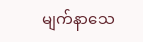မျက်နာသေ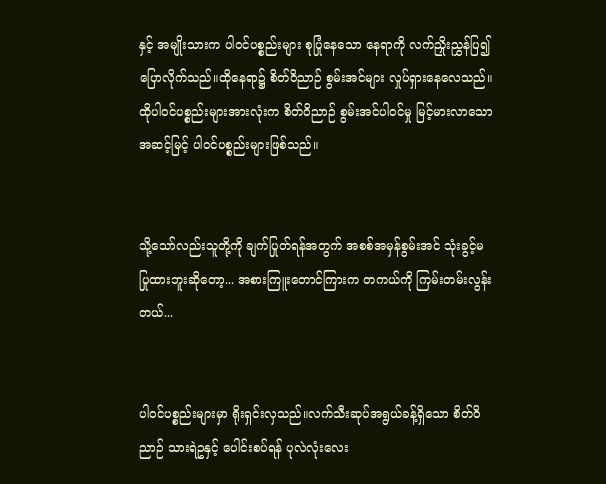နှင့် အမျိုးသားက ပါဝင်ပစ္စည်းများ စုပြုံနေသော နေရာကို လက်ညှိုးညွှန်ပြ၍ ပြောလိုက်သည်။ထိုနေရာ၌ စိတ်ဝိညာဉ် စွမ်းအင်များ လှုပ်ရှားနေလေသည်။ထိုပါဝင်ပစ္စည်းများအားလုံးက စိတ်ဝိညာဉ် စွမ်းအင်ပါဝင်မှု မြင့်မားလာသော အဆင့်မြင့် ပါဝင်ပစ္စည်းများဖြစ်သည်။


သို့သော်လည်းသူတို့ကို ချက်ပြုတ်ရန်အတွက် အစစ်အမှန်စွမ်းအင် သုံးခွင့်မပြုထားဘူးဆိုတော့... အစားကြူးတောင်ကြားက တကယ်ကို ကြမ်းတမ်းလွန်းတယ်...


ပါဝင်ပစ္စည်းများမှာ ရိုးရှင်းလှသည်။လက်သီးဆုပ်အရွယ်ခန့်ရှိသော စိတ်ဝိညာဉ် သားရဲဥနှင့် ပေါင်းစပ်ရန် ပုလဲလုံးလေး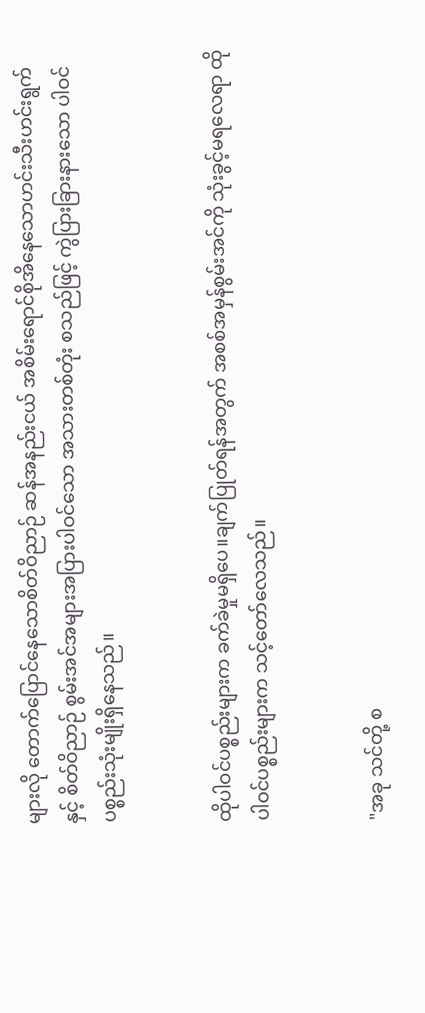များလို တောက်ပြောင်နေသောစိတ်ဝိညာဉ် ဆန်အနည်းငယ် အစိမ်းရောင်စိုအိနေသောဟင်းသီးဟင်းရွက်နှင့် စိတ်ဝိညာဉ် စွမ်းအင်အများအပြားပါဝင်သော အသားတစ်တုံး စသည်ဖြင့် ကွဲပြားခြားနားသော ပါဝင်ပစ္စည်းသုံးမျိုးရှိနေသည်။


ထိုပါဝင်ပစ္စည်းများက ခက်ခဲမှုမရှိပေ။ချက်ပြုတ်ရန်အတွက် အစစ်အမှန်စွမ်းအင်ကို သုံးခွင့်မရလေရာ ထိုပါဝင်ပစ္စည်းများက သင့်တော်လေသည်။


"အခု သင်တို့ စ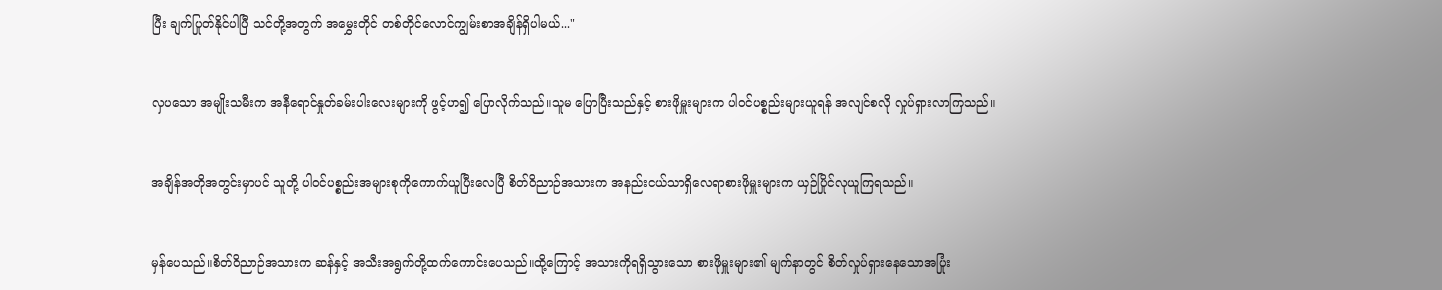ပြီး ချက်ပြုတ်နိုင်ပါပြီ သင်တို့အတွက် အမွှေးတိုင် တစ်တိုင်လောင်ကျွမ်းစာအချိန်ရှိပါမယ်..."


လှပသော အမျိုးသမီးက အနီရောင်နှုတ်ခမ်းပါးလေးများကို ဖွင့်ဟ၍ ပြောလိုက်သည်။သူမ ပြောပြီးသည်နှင့် စားဖိုမှူးများက ပါဝင်ပစ္စည်းများယူရန် အလျင်စလို လှုပ်ရှားလာကြသည်။


အချိန်အတိုအတွင်းမှာပင် သူတို့ ပါဝင်ပစ္စည်းအများစုကိုကောက်ယူပြီးလေပြီ စိတ်ဝိညာဉ်အသားက အနည်းငယ်သာရှိလေရာစားဖိုမှူးများက ယှဉ်ပြိုင်လုယူကြရသည်။


မှန်ပေသည်။စိတ်ဝိညာဉ်အသားက ဆန်နှင့် အသီးအရွက်တို့ထက်ကောင်းပေသည်။ထို့ကြောင့် အသားကိုရရှိသွားသော စားဖိုမှူးများ၏ မျက်နာတွင် စိတ်လှုပ်ရှားနေသောအပြုံး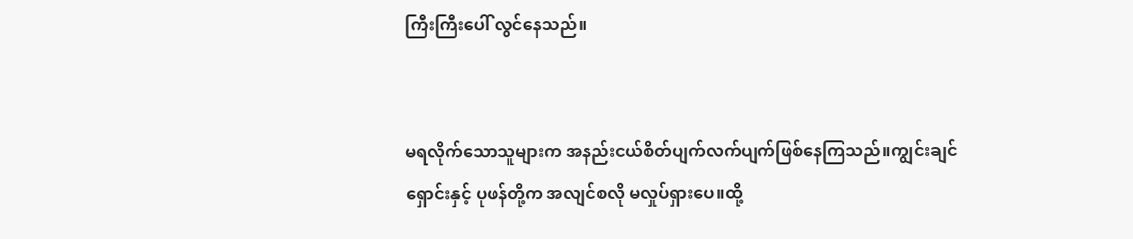ကြီးကြီးပေါ် လွင်နေသည်။


မရလိုက်သောသူများက အနည်းငယ်စိတ်ပျက်လက်ပျက်ဖြစ်နေကြသည်။ကျွင်းချင်ရှောင်းနှင့် ပုဖန်တို့က အလျင်စလို မလှုပ်ရှားပေ။ထို့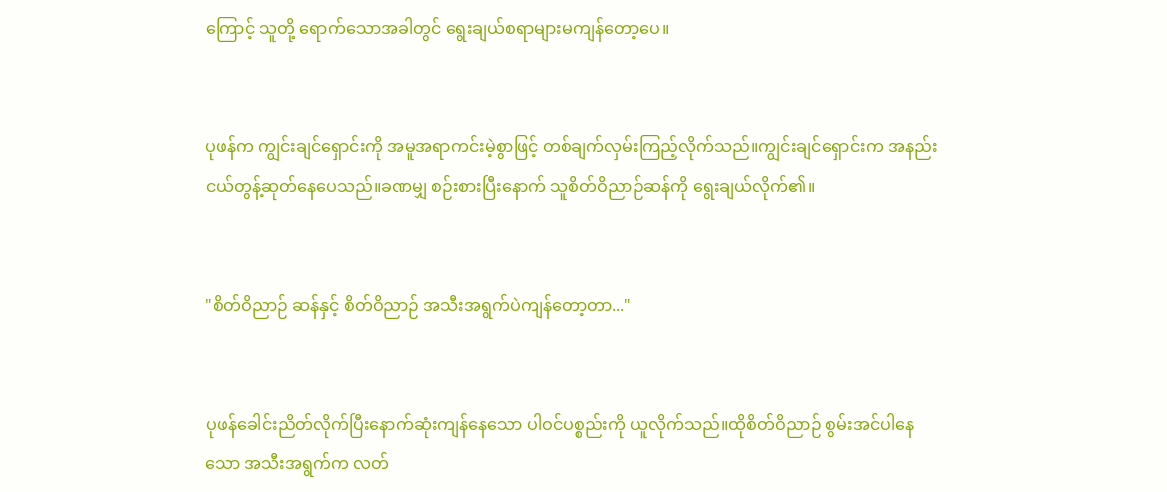ကြောင့် သူတို့ ရောက်သောအခါတွင် ရွေးချယ်စရာများမကျန်တော့ပေ။


ပုဖန်က ကျွင်းချင်ရှောင်းကို အမူအရာကင်းမဲ့စွာဖြင့် တစ်ချက်လှမ်းကြည့်လိုက်သည်။ကျွင်းချင်ရှောင်းက အနည်းငယ်တွန့်ဆုတ်နေပေသည်။ခဏမျှ စဉ်းစားပြီးနောက် သူစိတ်ဝိညာဉ်ဆန်ကို ရွေးချယ်လိုက်၏။


"စိတ်ဝိညာဉ် ဆန်နှင့် စိတ်ဝိညာဉ် အသီးအရွက်ပဲကျန်တော့တာ..."


ပုဖန်ခေါင်းညိတ်လိုက်ပြီးနောက်ဆုံးကျန်နေသော ပါဝင်ပစ္စည်းကို ယူလိုက်သည်။ထိုစိတ်ဝိညာဉ် စွမ်းအင်ပါနေသော အသီးအရွက်က လတ်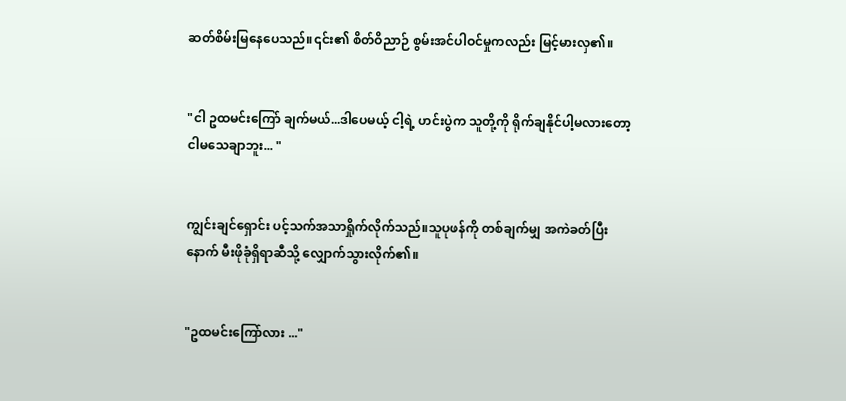ဆတ်စိမ်းမြနေပေသည်။၎င်း၏ စိတ်ဝိညာဉ် စွမ်းအင်ပါဝင်မှုကလည်း မြင့်မားလှ၏။


"ငါ ဥထမင်းကြော် ချက်မယ်...ဒါပေမယ့် ငါ့ရဲ့ ဟင်းပွဲက သူတို့ကို ရိုက်ချနိုင်ပါ့မလားတော့ ငါမသေချာဘူး... "


ကျွင်းချင်ရှောင်း ပင့်သက်အသာရှိုက်လိုက်သည်။သူပုဖန်ကို တစ်ချက်မျှ အကဲခတ်ပြီးနောက် မီးဖိုခုံရှိရာဆီသို့ လျှောက်သွားလိုက်၏။


"ဥထမင်းကြော်လား ..."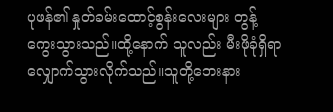ပုဖန်၏ နှုတ်ခမ်းထောင့်စွန်းလေးများ တွန့်ကွေးသွားသည်။ထို့နောက် သူလည်း မီးဖိုခုံရှိရာလျှောက်သွားလိုက်သည်။သူတို့ဘေးနား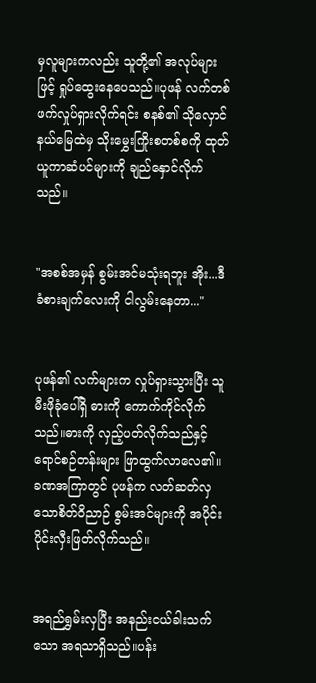မှလူများကလည်း သူတို့၏ အလုပ်များဖြင့် ရှုပ်ထွေးနေပေသည်။ပုဖန် လက်တစ်ဖက်လှုပ်ရှားလိုက်ရင်း စနစ်၏ သိုလှောင်နယ်မြေထဲမှ သိုးမွှေးကြိုးစတစ်စကို ထုတ်ယူကာဆံပင်များကို ချည်နှောင်လိုက်သည်။


"အစစ်အမှန် စွမ်းအင်မသုံးရဘူး အိုး...ဒီခံစားချက်လေးကို ငါလွမ်းနေတာ..."


ပုဖန်၏ လက်များက လှုပ်ရှားသွားပြီး သူ မီးဖိုခုံပေါ်ရှိ ဓားကို ကောက်ကိုင်လိုက်သည်။ဓားကို လှည့်ပတ်လိုက်သည်နှင့် ရောင်စဉ်တန်းများ ဖြာထွက်လာလေ၏။ခဏအကြာတွင် ပုဖန်က လတ်ဆတ်လှသောစိတ်ဝိညာဉ် စွမ်းအင်များကို အပိုင်းပိုင်းလှီးဖြတ်လိုက်သည်။


အရည်ရွှမ်းလှပြီး အနည်းငယ်ခါးသက်သော အရသာရှိသည်။ပန်း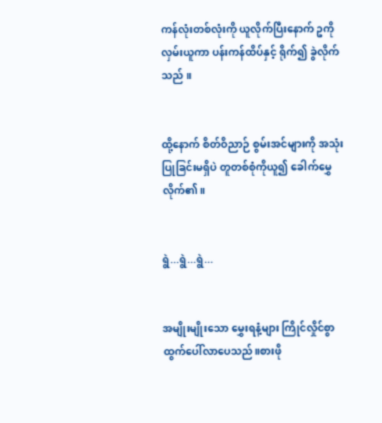ကန်လုံးတစ်လုံးကို ယူလိုက်ပြီးနောက် ဥကို လှမ်းယူကာ ပန်းကန်ထိပ်နှင့် ရိုက်၍ ခွဲလိုက်သည် ။


ထို့နောက် စိတ်ဝိညာဉ် စွမ်းအင်များကို အသုံးပြုခြင်းမရှိပဲ တူတစ်စုံကိုယူ၍ ခေါက်မွှေလိုက်၏။


ရွဲ...ရွဲ...ရွဲ...


အမျိုးမျိုးသော မွှေးရနံ့များ ကြိုင်လှိုင်စွာ ထွက်ပေါ်လာပေသည်။စားဖို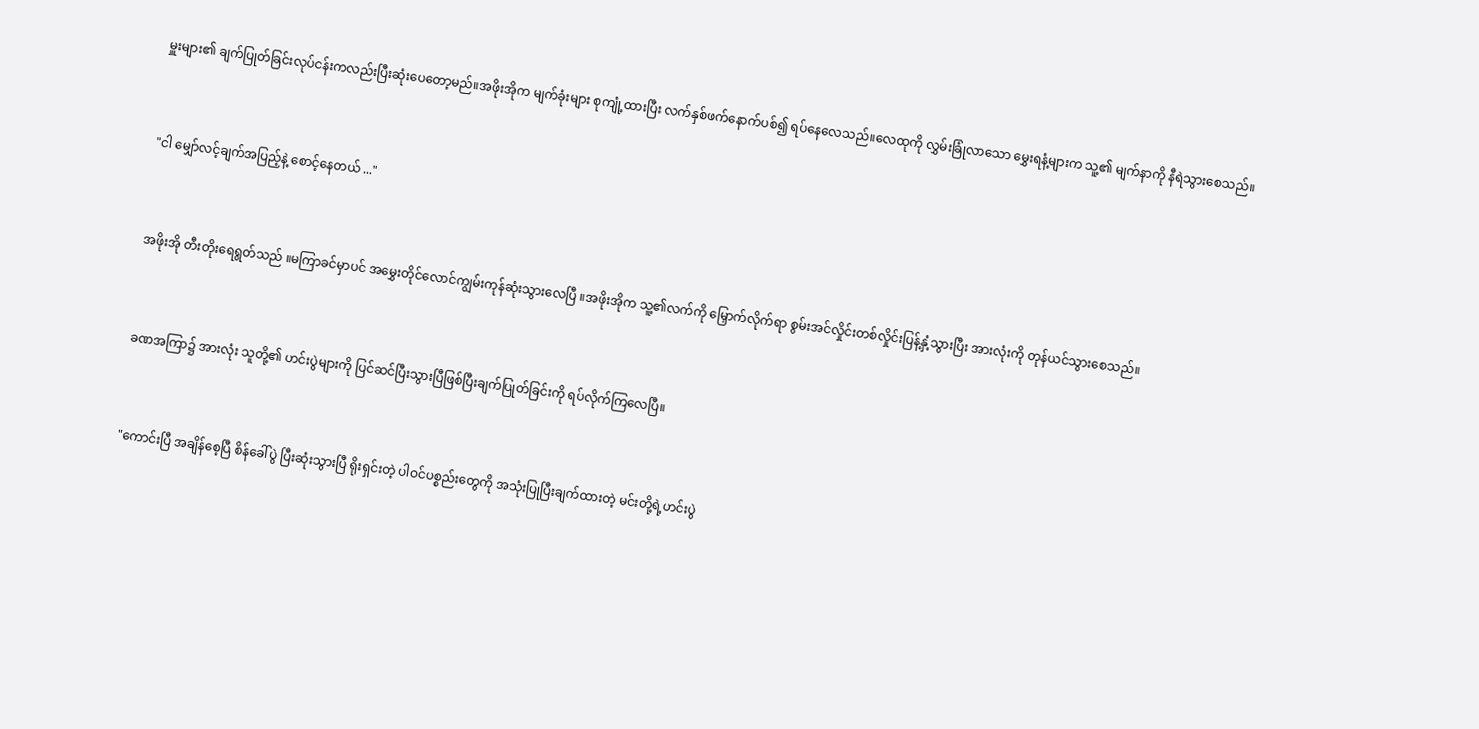မှူးများ၏ ချက်ပြုတ်ခြင်းလုပ်ငန်းကလည်းပြီးဆုံးပေတော့မည်။အဖိုးအိုက မျက်ခုံးများ စုကျုံ့ထားပြီး လက်နှစ်ဖက်နောက်ပစ်၍ ရပ်နေလေသည်။လေထုကို လွှမ်းခြုံလာသော မွှေးရနံ့များက သူ့၏ မျက်နာကို နီရဲသွားစေသည်။


"ငါ မျှော်လင့်ချက်အပြည့်နဲ့ စောင့်နေတယ် ..."


အဖိုးအို တီးတိုးရေရွတ်သည် ။မကြာခင်မှာပင် အမွှေးတိုင်လောင်ကျွမ်းကုန်ဆုံးသွားလေပြီ ။အဖိုးအိုက သူ့၏လက်ကို မြှောက်လိုက်ရာ စွမ်းအင်လှိုင်းတစ်လှိုင်းပြန့်နှံ့သွားပြီး အားလုံးကို တုန်ယင်သွားစေသည်။


ခဏအကြာ၌ အားလုံး သူတို့၏ ဟင်းပွဲများကို ပြင်ဆင်ပြီးသွားပြီဖြစ်ပြီးချက်ပြုတ်ခြင်းကို ရပ်လိုက်ကြလေပြီ။


"ကောင်းပြီ အချိန်စေ့ပြီ စိန်ခေါ်ပွဲ ပြီးဆုံးသွားပြီ ရိုးရှင်းတဲ့ ပါဝင်ပစ္စည်းတွေကို အသုံးပြုပြီးချက်ထားတဲ့ မင်းတို့ရဲ့ဟင်းပွဲ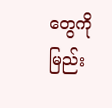တွေကို မြည်း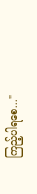ကြည့်ပါရစေ..."